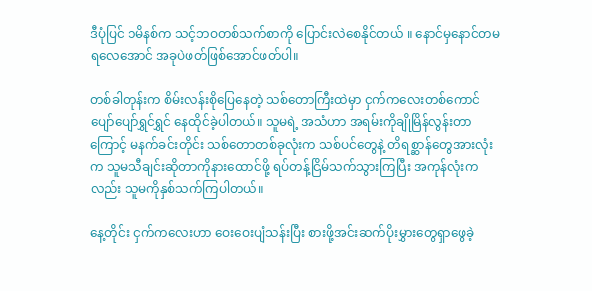ဒီပုံပြင် ၁မိနစ်က သင့်ဘဝတစ်သက်စာကို ပြောင်းလဲစေနိုင်တယ် ။ နောင်မှနောင်တမရလေအောင် အခုပဲဖတ်ဖြစ်အောင်ဖတ်ပါ။

တစ်ခါတုန်းက စိမ်းလန်းစိုပြေနေတဲ့ သစ်တောကြီးထဲမှာ ငှက်ကလေးတစ်ကောင် ပျော်ပျော်ရွှင်ရွှင် နေထိုင်ခဲ့ပါတယ်။ သူမရဲ့ အသံဟာ အရမ်းကိုချိုမြိန်လွန်းတာကြောင့် မနက်ခင်းတိုင်း သစ်တောတစ်ခုလုံးက သစ်ပင်တွေနဲ့ တိရစ္ဆာန်တွေအားလုံးက သူမသီချင်းဆိုတာကိုနားထောင်ဖို့ ရပ်တန့်ငြိမ်သက်သွားကြပြီး အကုန်လုံးကလည်း သူမကိုနှစ်သက်ကြပါတယ်။

နေ့တိုင်း ငှက်ကလေးဟာ ဝေးဝေးပျံသန်းပြီး စားဖို့အင်းဆက်ပိုးမွှားတွေရှာဖွေခဲ့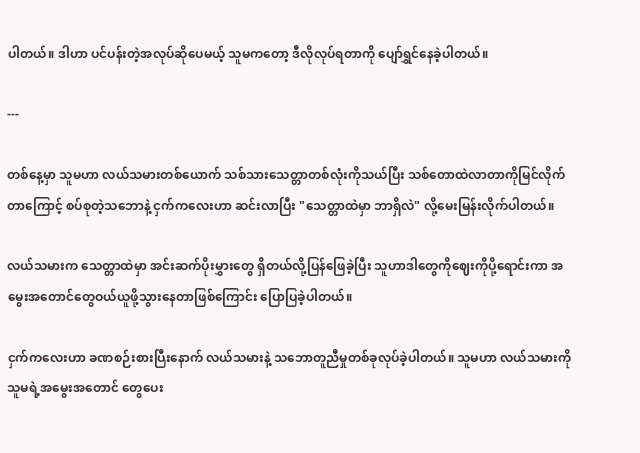ပါတယ်။ ဒါဟာ ပင်ပန်းတဲ့အလုပ်ဆိုပေမယ့် သူမကတော့ ဒီလိုလုပ်ရတာကို ပျော်ရွှင်နေခဲ့ပါတယ်။

---

တစ်နေ့မှာ သူမဟာ လယ်သမားတစ်ယောက် သစ်သားသေတ္တာတစ်လုံးကိုသယ်ပြီး သစ်တောထဲလာတာကိုမြင်လိုက်တာကြောင့် စပ်စုတဲ့သဘောနဲ့ ငှက်ကလေးဟာ ဆင်းလာပြီး "သေတ္တာထဲမှာ ဘာရှိလဲ" လို့မေးမြန်းလိုက်ပါတယ်။

လယ်သမားက သေတ္တာထဲမှာ အင်းဆက်ပိုးမွှားတွေ ရှိတယ်လို့ပြန်ဖြေခဲ့ပြီး သူဟာဒါတွေကိုဈေးကိုပို့ရောင်းကာ အမွေးအတောင်တွေဝယ်ယူဖို့သွားနေတာဖြစ်ကြောင်း ပြောပြခဲ့ပါတယ်။

ငှက်ကလေးဟာ ခဏစဉ်းစားပြီးနောက် လယ်သမားနဲ့ သဘောတူညီမှုတစ်ခုလုပ်ခဲ့ပါတယ်။ သူမဟာ လယ်သမားကို သူမရဲ့အမွေးအတောင် တွေပေး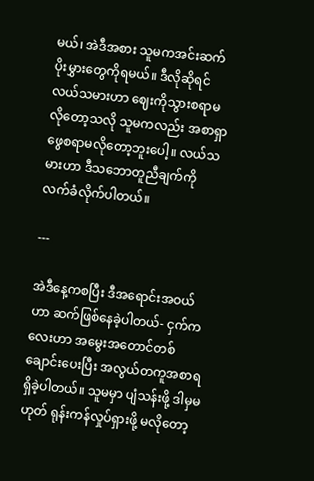မယ်၊ အဲဒီအစား သူမကအင်းဆက်ပိုးမွှားတွေကိုရမယ်။ ဒီလိုဆိုရင် လယ်သမားဟာ ဈေးကိုသွားစရာမလိုတော့သလို သူမကလည်း အစာရှာဖွေစရာမလိုတော့ဘူးပေါ့။ လယ်သမားဟာ ဒီသဘောတူညီချက်ကို လက်ခံလိုက်ပါတယ်။

---

အဲဒီနေ့ကစပြီး ဒီအရောင်းအဝယ်ဟာ ဆက်ဖြစ်နေခဲ့ပါတယ်- ငှက်ကလေးဟာ အမွေးအတောင်တစ်ချောင်းပေးပြီး အလွယ်တကူအစာရရှိခဲ့ပါတယ်။ သူမမှာ ပျံသန်းဖို့ ဒါမှမဟုတ် ရုန်းကန်လှုပ်ရှားဖို့ မလိုတော့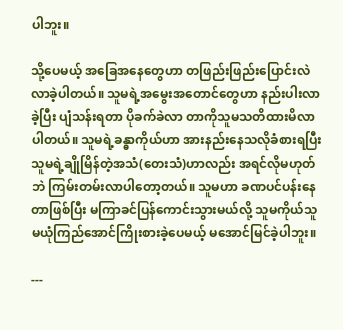ပါဘူး။

သို့ပေမယ့် အခြေအနေတွေဟာ တဖြည်းဖြည်းပြောင်းလဲလာခဲ့ပါတယ်။ သူမရဲ့အမွေးအတောင်တွေဟာ နည်းပါးလာခဲ့ပြီး ပျံသန်းရတာ ပိုခက်ခဲလာ တာကိုသူမသတိထားမိလာပါတယ်။ သူမရဲ့ခန္ဓာကိုယ်ဟာ အားနည်းနေသလိုခံစားရပြီး သူမရဲ့ချိုမြိန်တဲ့အသံ(တေးသံ)ဟာလည်း အရင်လိုမဟုတ်ဘဲ ကြမ်းတမ်းလာပါတော့တယ်။ သူမဟာ ခဏပင်ပန်းနေတာဖြစ်ပြီး မကြာခင်ပြန်ကောင်းသွားမယ်လို့ သူမကိုယ်သူမယုံကြည်အောင်ကြိုးစားခဲ့ပေမယ့် မအောင်မြင်ခဲ့ပါဘူး။

---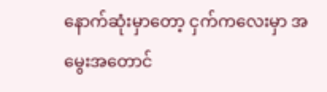နောက်ဆုံးမှာတော့ ငှက်ကလေးမှာ အမွေးအတောင်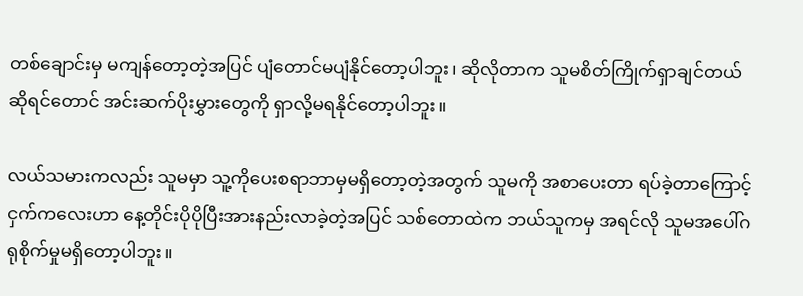တစ်ချောင်းမှ မကျန်တော့တဲ့အပြင် ပျံတောင်မပျံနိုင်တော့ပါဘူး၊ ဆိုလိုတာက သူမစိတ်ကြိုက်ရှာချင်တယ်ဆိုရင်တောင် အင်းဆက်ပိုးမွှားတွေကို ရှာလို့မရနိုင်တော့ပါဘူး။

လယ်သမားကလည်း သူမမှာ သူ့ကိုပေးစရာဘာမှမရှိတော့တဲ့အတွက် သူမကို အစာပေးတာ ရပ်ခဲ့တာကြောင့် ငှက်ကလေးဟာ နေ့တိုင်းပိုပိုပြီးအားနည်းလာခဲ့တဲ့အပြင် သစ်တောထဲက ဘယ်သူကမှ အရင်လို သူမအပေါ်ဂရုစိုက်မှုမရှိတော့ပါဘူး။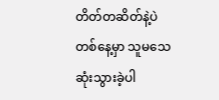တိတ်တဆိတ်နဲ့ပဲ တစ်နေ့မှာ သူမသေဆုံးသွားခဲ့ပါ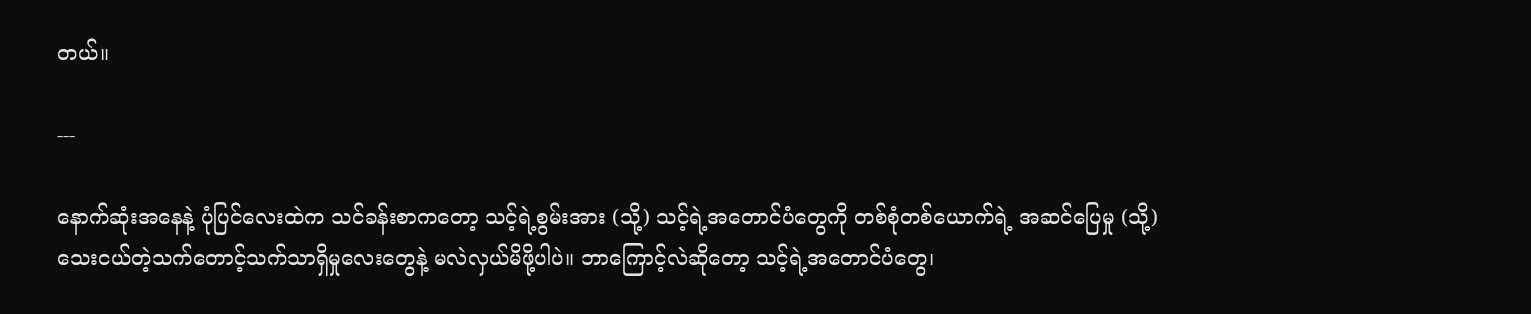တယ်။

---

နောက်ဆုံးအနေနဲ့ ပုံပြင်လေးထဲက သင်ခန်းစာကတော့ သင့်ရဲ့စွမ်းအား (သို့) သင့်ရဲ့အတောင်ပံတွေကို တစ်စုံတစ်ယောက်ရဲ့ အဆင်ပြေမှု (သို့) သေးငယ်တဲ့သက်တောင့်သက်သာရှိမှုလေးတွေနဲ့ မလဲလှယ်မိဖို့ပါပဲ။ ဘာကြောင့်လဲဆိုတော့ သင့်ရဲ့အတောင်ပံတွေ၊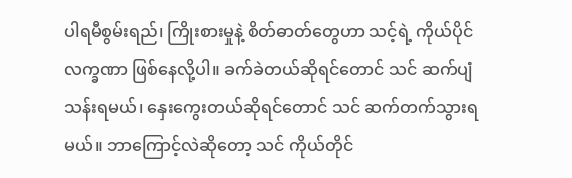ပါရမီစွမ်းရည်၊ ကြိုးစားမှုနဲ့ စိတ်ဓာတ်တွေဟာ သင့်ရဲ့ ကိုယ်ပိုင်လက္ခဏာ ဖြစ်နေလို့ပါ။ ခက်ခဲတယ်ဆိုရင်တောင် သင် ဆက်ပျံသန်းရမယ်၊ နှေးကွေးတယ်ဆိုရင်တောင် သင် ဆက်တက်သွားရမယ်။ ဘာကြောင့်လဲဆိုတော့ သင် ကိုယ်တိုင်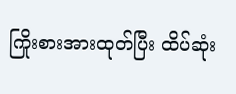ကြိုးစားအားထုတ်ပြီး ထိပ်ဆုံး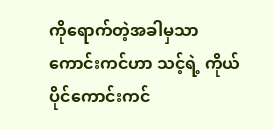ကိုရောက်တဲ့အခါမှသာ ကောင်းကင်ဟာ သင့်ရဲ့ ကိုယ်ပိုင်ကောင်းကင်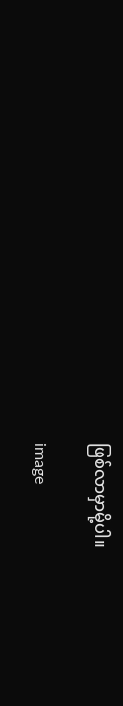ဖြစ်လာမှာမို့ပါ။

image